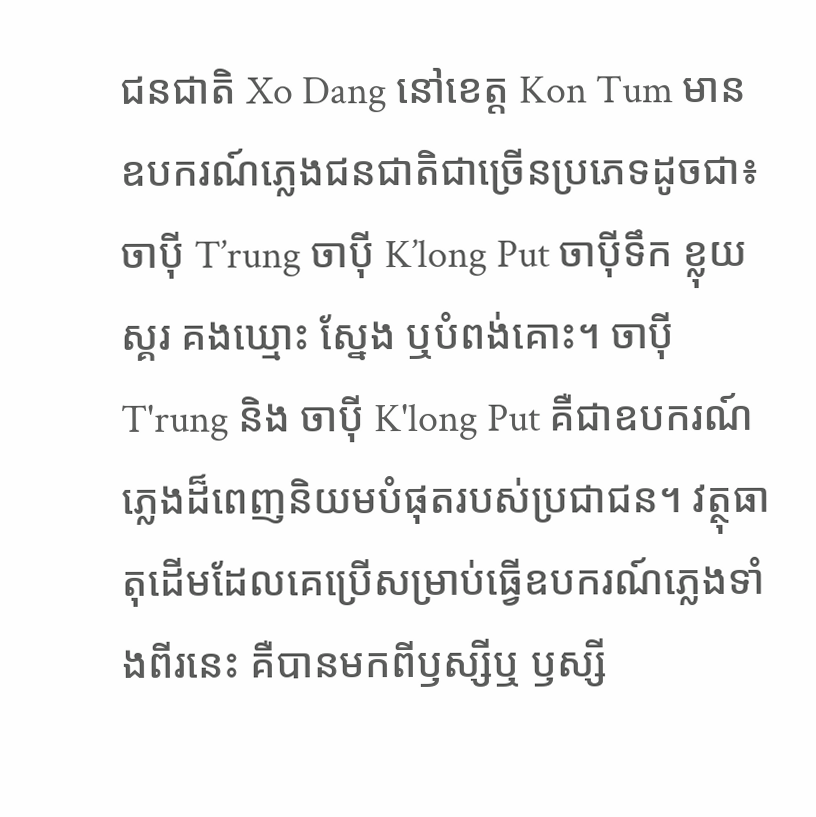ជនជាតិ Xo Dang នៅខេត្ត Kon Tum មានឧបករណ៍ភ្លេងជនជាតិជាច្រើនប្រភេទដូចជា៖ ចាប៉ី T’rung ចាប៉ី K’long Put ចាប៉ីទឹក ខ្លុយ ស្គរ គងឃ្មោះ ស្នែង ឬបំពង់គោះ។ ចាប៉ី T'rung និង ចាប៉ី K'long Put គឺជាឧបករណ៍ភ្លេងដ៏ពេញនិយមបំផុតរបស់ប្រជាជន។ វត្ថុធាតុដើមដែលគេប្រើសម្រាប់ធ្វើឧបករណ៍ភ្លេងទាំងពីរនេះ គឺបានមកពីឫស្សីឬ ឫស្សី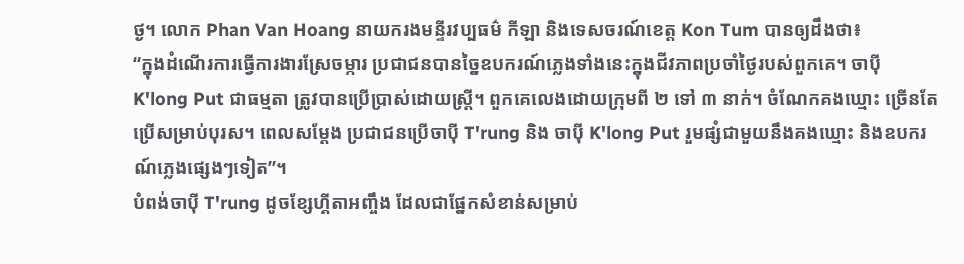ថ្ង។ លោក Phan Van Hoang នាយករងមន្ទីរវប្បធម៌ កីឡា និងទេសចរណ៍ខេត្ត Kon Tum បានឲ្យដឹងថា៖
“ក្នុងដំណើរការធ្វើការងារស្រែចម្ការ ប្រជាជនបានច្នៃឧបករណ៍ភ្លេងទាំងនេះក្នុងជីវភាពប្រចាំថ្ងៃរបស់ពួកគេ។ ចាប៉ី K'long Put ជាធម្មតា ត្រូវបានប្រើប្រាស់ដោយស្ត្រី។ ពួកគេលេងដោយក្រុមពី ២ ទៅ ៣ នាក់។ ចំណែកគងឃ្មោះ ច្រើនតែប្រើសម្រាប់បុរស។ ពេលសម្តែង ប្រជាជនប្រើចាប៉ី T'rung និង ចាប៉ី K'long Put រួមផ្សំជាមួយនឹងគងឃ្មោះ និងឧបករណ៍ភ្លេងផ្សេងៗទៀត”។
បំពង់ចាប៉ី T'rung ដូចខ្សែហ្គីតាអញ្ចឹង ដែលជាផ្នែកសំខាន់សម្រាប់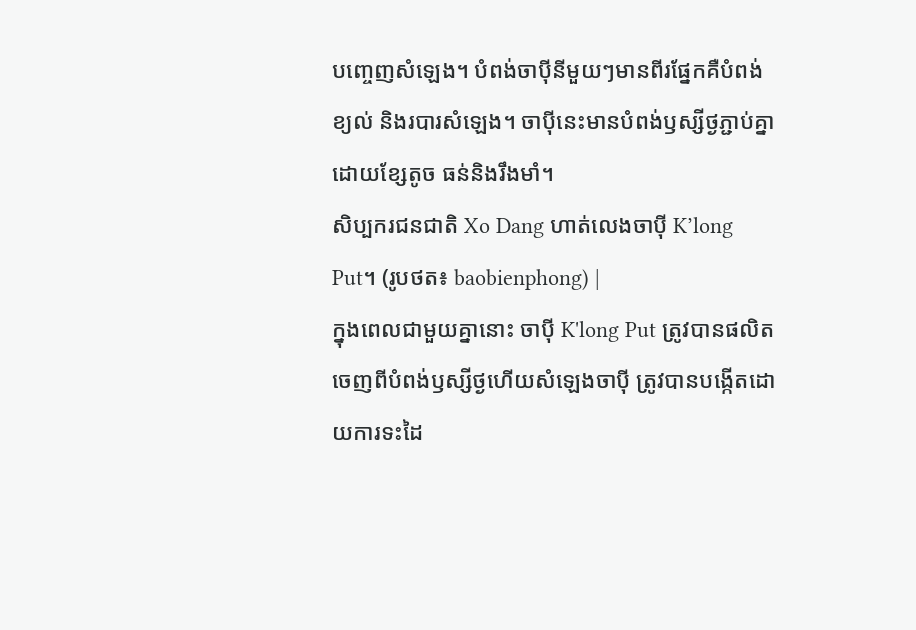បញ្ចេញសំឡេង។ បំពង់ចាប៉ីនីមួយៗមានពីរផ្នែកគឺបំពង់ខ្យល់ និងរបារសំឡេង។ ចាប៉ីនេះមានបំពង់ឫស្សីថ្ងភ្ជាប់គ្នាដោយខ្សែតូច ធន់និងរឹងមាំ។
សិប្បករជនជាតិ Xo Dang ហាត់លេងចាប៉ី K’long Put។ (រូបថត៖ baobienphong) |
ក្នុងពេលជាមួយគ្នានោះ ចាប៉ី K'long Put ត្រូវបានផលិតចេញពីបំពង់ឫស្សីថ្ងហើយសំឡេងចាប៉ី ត្រូវបានបង្កើតដោយការទះដៃ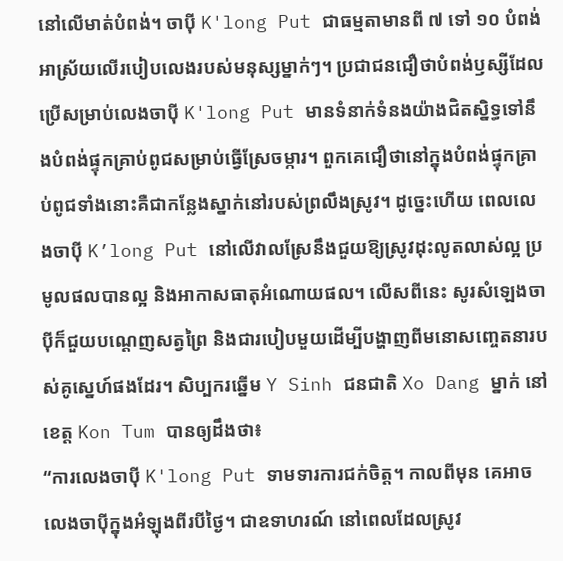នៅលើមាត់បំពង់។ ចាប៉ី K'long Put ជាធម្មតាមានពី ៧ ទៅ ១០ បំពង់អាស្រ័យលើរបៀបលេងរបស់មនុស្សម្នាក់ៗ។ ប្រជាជនជឿថាបំពង់ឫស្សីដែលប្រើសម្រាប់លេងចាប៉ី K'long Put មានទំនាក់ទំនងយ៉ាងជិតស្និទ្ធទៅនឹងបំពង់ផ្ទុកគ្រាប់ពូជសម្រាប់ធ្វើស្រែចម្ការ។ ពួកគេជឿថានៅក្នុងបំពង់ផ្ទុកគ្រាប់ពូជទាំងនោះគឺជាកន្លែងស្នាក់នៅរបស់ព្រលឹងស្រូវ។ ដូច្នេះហើយ ពេលលេងចាប៉ី K’long Put នៅលើវាលស្រែនឹងជួយឱ្យស្រូវដុះលូតលាស់ល្អ ប្រមូលផលបានល្អ និងអាកាសធាតុអំណោយផល។ លើសពីនេះ សូរសំឡេងចាប៉ីក៏ជួយបណ្ដេញសត្វព្រៃ និងជារបៀបមួយដើម្បីបង្ហាញពីមនោសញ្ចេតនារបស់គូស្នេហ៍ផងដែរ។ សិប្បករឆ្នើម Y Sinh ជនជាតិ Xo Dang ម្នាក់ នៅខេត្ត Kon Tum បានឲ្យដឹងថា៖
“ការលេងចាប៉ី K'long Put ទាមទារការជក់ចិត្ត។ កាលពីមុន គេអាចលេងចាប៉ីក្នុងអំឡុងពីរបីថ្ងៃ។ ជាឧទាហរណ៍ នៅពេលដែលស្រូវ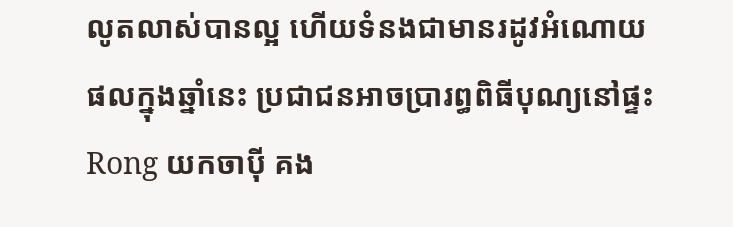លូតលាស់បានល្អ ហើយទំនងជាមានរដូវអំណោយផលក្នុងឆ្នាំនេះ ប្រជាជនអាចប្រារព្ធពិធីបុណ្យនៅផ្ទះ Rong យកចាប៉ី គង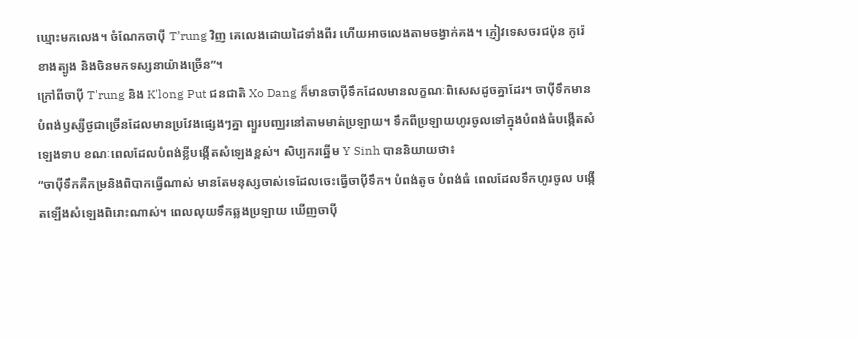ឃ្មោះមកលេង។ ចំណែកចាប៉ី T’rung វិញ គេលេងដោយដៃទាំងពីរ ហើយអាចលេងតាមចង្វាក់គង។ ភ្ញៀវទេសចរជប៉ុន កូរ៉េខាងត្បូង និងចិនមកទស្សនាយ៉ាងច្រើន”។
ក្រៅពីចាប៉ី T'rung និង K'long Put ជនជាតិ Xo Dang ក៏មានចាប៉ីទឹកដែលមានលក្ខណៈពិសេសដូចគ្នាដែរ។ ចាប៉ីទឹកមានបំពង់ឫស្សីថ្ងជាច្រើនដែលមានប្រវែងផ្សេងៗគ្នា ព្យួរបញ្ឈរនៅតាមមាត់ប្រឡាយ។ ទឹកពីប្រឡាយហូរចូលទៅក្នុងបំពង់ធំបង្កើតសំឡេងទាប ខណៈពេលដែលបំពង់ខ្លីបង្កើតសំឡេងខ្ពស់។ សិប្បករឆ្នើម Y Sinh បាននិយាយថា៖
“ចាប៉ីទឹកគឺកម្រនិងពិបាកធ្វើណាស់ មានតែមនុស្សចាស់ទេដែលចេះធ្វើចាប៉ីទឹក។ បំពង់តូច បំពង់ធំ ពេលដែលទឹកហូរចូល បង្កើតឡើងសំឡេងពិរោះណាស់។ ពេលលុយទឹកឆ្លងប្រឡាយ ឃើញចាប៉ី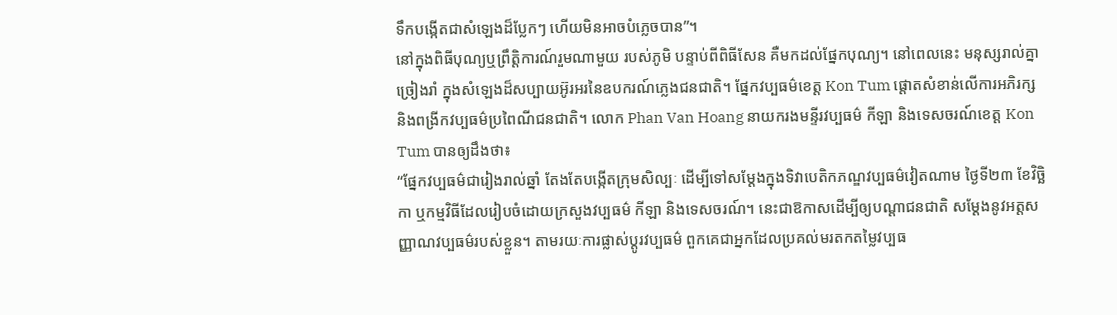ទឹកបង្កើតជាសំឡេងដ៏ប្លែកៗ ហើយមិនអាចបំភ្លេចបាន”។
នៅក្នុងពិធីបុណ្យឬព្រឹត្តិការណ៍រួមណាមួយ របស់ភូមិ បន្ទាប់ពីពិធីសែន គឺមកដល់ផ្នែកបុណ្យ។ នៅពេលនេះ មនុស្សរាល់គ្នាច្រៀងរាំ ក្នុងសំឡេងដ៏សប្បាយអ៊ូរអរនៃឧបករណ៍ភ្លេងជនជាតិ។ ផ្នែកវប្បធម៌ខេត្ត Kon Tum ផ្តោតសំខាន់លើការអភិរក្ស និងពង្រីកវប្បធម៌ប្រពៃណីជនជាតិ។ លោក Phan Van Hoang នាយករងមន្ទីរវប្បធម៌ កីឡា និងទេសចរណ៍ខេត្ត Kon Tum បានឲ្យដឹងថា៖
“ផ្នែកវប្បធម៌ជារៀងរាល់ឆ្នាំ តែងតែបង្កើតក្រុមសិល្បៈ ដើម្បីទៅសម្តែងក្នុងទិវាបេតិកភណ្ឌវប្បធម៌វៀតណាម ថ្ងៃទី២៣ ខែវិច្ឆិកា ឬកម្មវិធីដែលរៀបចំដោយក្រសួងវប្បធម៌ កីឡា និងទេសចរណ៍។ នេះជាឱកាសដើម្បីឲ្យបណ្ដាជនជាតិ សម្ដែងនូវអត្តសញ្ញាណវប្បធម៌របស់ខ្លួន។ តាមរយៈការផ្លាស់ប្តូរវប្បធម៌ ពួកគេជាអ្នកដែលប្រគល់មរតកតម្លៃវប្បធ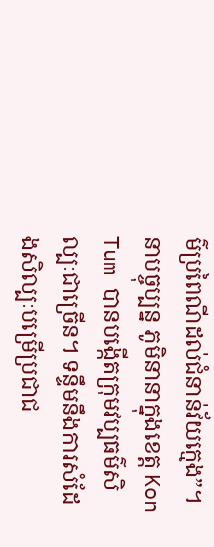ម៌ប្រពៃណីដល់ជំនាន់វ័យក្មេង”។
នាបច្ចុប្បន្ន ភូមិនានាក្នុងខេត្ត Kon Tum បានបង្កើតក្រុមវប្បធម៌សិល្បៈជាច្រើន។ ទន្ទឹមនឹងការសំដែងសិល្បៈបម្រើប្រជាជ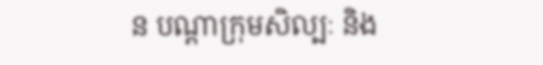ន បណ្ដាក្រុមសិល្បៈ និង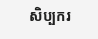សិប្បករ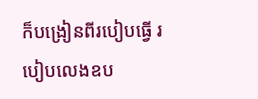ក៏បង្រៀនពីរបៀបធ្វើ របៀបលេងឧប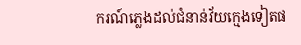ករណ៍ភ្លេងដល់ជំនាន់វ័យក្មេងទៀតផ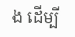ង ដើម្បី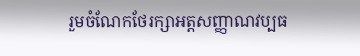រួមចំណែកថែរក្សាអត្តសញ្ញាណវប្បធ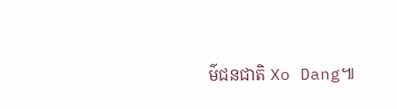ម៌ជនជាតិ Xo Dang៕